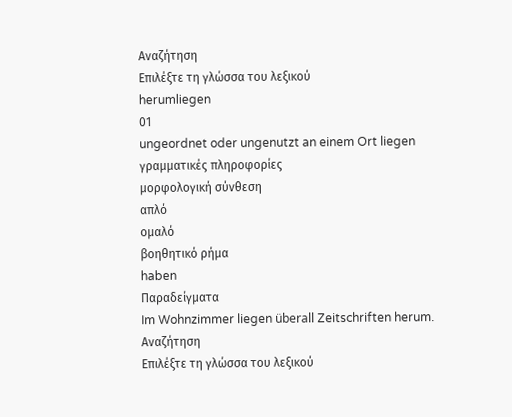Αναζήτηση
Επιλέξτε τη γλώσσα του λεξικού
herumliegen
01
ungeordnet oder ungenutzt an einem Ort liegen
γραμματικές πληροφορίες
μορφολογική σύνθεση
απλό
ομαλό
βοηθητικό ρήμα
haben
Παραδείγματα
Im Wohnzimmer liegen überall Zeitschriften herum.
Αναζήτηση
Επιλέξτε τη γλώσσα του λεξικού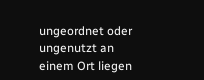ungeordnet oder ungenutzt an einem Ort liegen